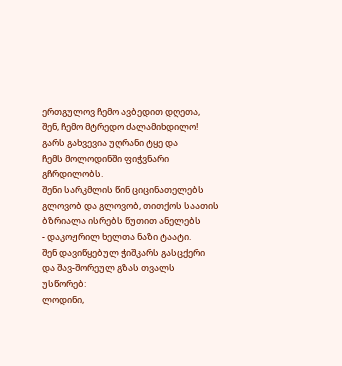ერთგულოვ ჩემო ავბედით დღეთა,
შენ, ჩემო მტრედო ძალამიხდილო!
გარს გახვევია უღრანი ტყე და
ჩემს მოლოდინში ფიჭვნარი გჩრდილობს.
შენი სარკმლის წინ ციცინათელებს
გლოვობ და გლოვობ, თითქოს საათის
ბზრიალა ისრებს წუთით ანელებს
- დაკოჟრილ ხელთა ნაზი ტაატი.
შენ დავიწყებულ ჭიშკარს გასცქერი
და შავ-შორეულ გზას თვალს უსწორებ:
ლოდინი,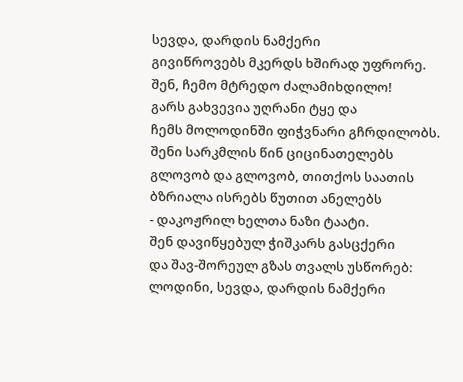სევდა, დარდის ნამქერი
გივიწროვებს მკერდს ხშირად უფრორე.
შენ, ჩემო მტრედო ძალამიხდილო!
გარს გახვევია უღრანი ტყე და
ჩემს მოლოდინში ფიჭვნარი გჩრდილობს.
შენი სარკმლის წინ ციცინათელებს
გლოვობ და გლოვობ, თითქოს საათის
ბზრიალა ისრებს წუთით ანელებს
- დაკოჟრილ ხელთა ნაზი ტაატი.
შენ დავიწყებულ ჭიშკარს გასცქერი
და შავ-შორეულ გზას თვალს უსწორებ:
ლოდინი, სევდა, დარდის ნამქერი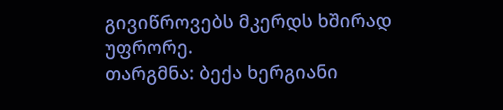გივიწროვებს მკერდს ხშირად უფრორე.
თარგმნა: ბექა ხერგიანი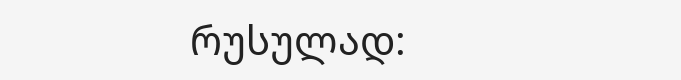რუსულად: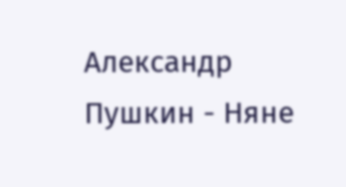Александр Пушкин - Няне